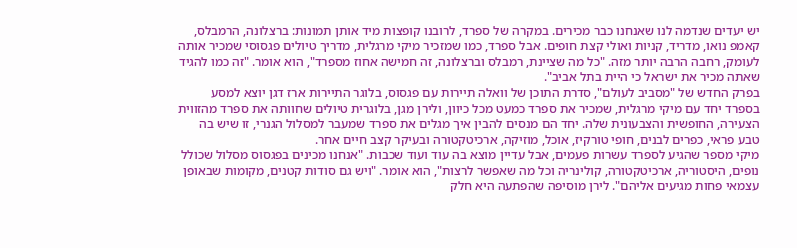יש יעדים שנדמה לנו שאנחנו כבר מכירים. במקרה של ספרד, לרובנו קופצות מיד אותן תמונות: ברצלונה, הרמבלס, קאמפ נואו, מדריד, קניות ואולי קצת חופים. אבל ספרד, כמו שמזכיר מיקי מרגלית, מדריך טיולים פגסוסי שמכיר אותה לעומק, רחבה הרבה יותר מזה. "כל מה שציינת, רמבלס וברצלונה, זה חמישה אחוז מספרד", הוא אומר. "זה כמו להגיד שאתה מכיר את ישראל כי היית בתל אביב".
בפרק החדש של "מסביב לעולם", סדרת התוכן של וואלה תיירות עם פגסוס, בלוגר התיירות ארז דגן יוצא למסע בספרד יחד עם מיקי מרגלית, שמכיר את ספרד כמעט מכל כיוון, ולירן מגן, בלוגרית טיולים שחוותה את ספרד מהזווית הצעירה, החופשית והצבעונית שלה. יחד הם מנסים להבין איך מגלים את ספרד שמעבר למסלול הגנרי, זו שיש בה טבע פראי, כפרים לבנים, חופי טורקיז, אוכל, מוזיקה, ארכיטקטורה ובעיקר קצב חיים אחר.
מיקי מספר שהגיע לספרד עשרות פעמים, אבל עדיין מוצא בה עוד ועוד שכבות. "אנחנו מכינים בפגסוס מסלול שכולל נופים, היסטוריה, ארכיטקטורה, קולינריה וכל מה שאפשר לרצות", הוא אומר. "ויש גם סודות קטנים, מקומות שבאופן עצמאי פחות מגיעים אליהם". לירן מוסיפה שהפתעה היא חלק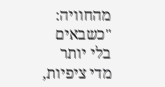מהחוויה: "כשבאים בלי יותר מדי ציפיות,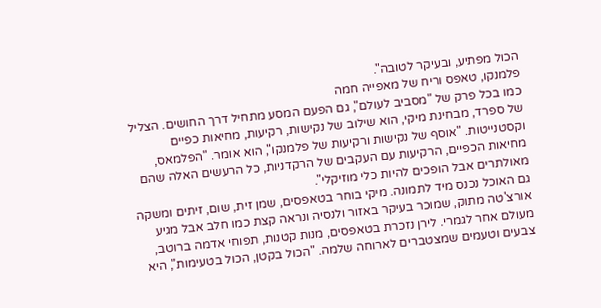הכול מפתיע, ובעיקר לטובה".
פלמנקו, טאפס וריח של מאפייה חמה
כמו בכל פרק של "מסביב לעולם", גם הפעם המסע מתחיל דרך החושים. הצליל של ספרד, מבחינת מיקי, הוא שילוב של נקישות, רקיעות, מחיאות כפיים וקסטנייטות. "אוסף של נקישות ורקיעות של פלמנקו", הוא אומר. "הפלמאס, מחיאות הכפיים, הרקיעות עם העקבים של הרקדניות, כל הרעשים האלה שהם מאולתרים אבל הופכים להיות כלי מוזיקלי".
גם האוכל נכנס מיד לתמונה. מיקי בוחר בטאפסים, שמן זית, שום, זיתים ומשקה אורצ'טה מתוק, שמוכר בעיקר באזור ולנסיה ונראה קצת כמו חלב אבל מגיע מעולם אחר לגמרי. לירן נזכרת בטאפסים, מנות קטנות, תפוחי אדמה ברוטב, צבעים וטעמים שמצטברים לארוחה שלמה. "הכול בקטן, הכול בטעימות", היא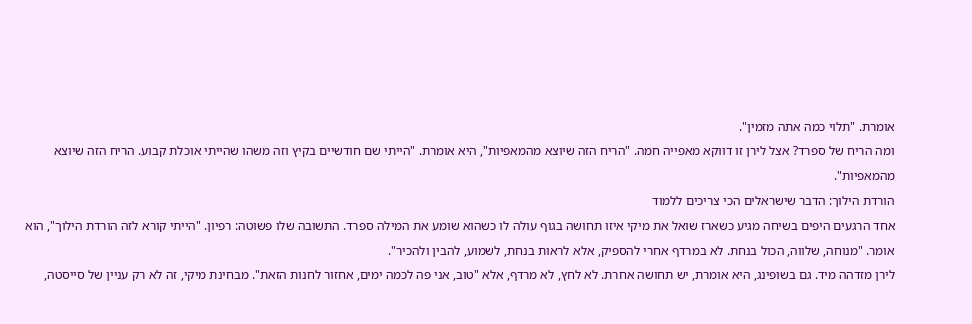אומרת. "תלוי כמה אתה מזמין".
ומה הריח של ספרד? אצל לירן זו דווקא מאפייה חמה. "הריח הזה שיוצא מהמאפיות", היא אומרת. "הייתי שם חודשיים בקיץ וזה משהו שהייתי אוכלת קבוע. הריח הזה שיוצא מהמאפיות".
הורדת הילוך: הדבר שישראלים הכי צריכים ללמוד
אחד הרגעים היפים בשיחה מגיע כשארז שואל את מיקי איזו תחושה בגוף עולה לו כשהוא שומע את המילה ספרד. התשובה שלו פשוטה: רפיון. "הייתי קורא לזה הורדת הילוך", הוא אומר. "מנוחה, שלווה, הכול בנחת. לא במרדף אחרי להספיק, אלא לראות בנחת, לשמוע, להבין ולהכיר".
לירן מזדהה מיד. גם בשופינג, היא אומרת, יש תחושה אחרת. לא לחץ, לא מרדף, אלא "טוב, אני פה לכמה ימים, אחזור לחנות הזאת". מבחינת מיקי, זה לא רק עניין של סייסטה,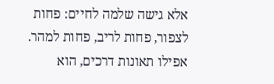אלא גישה שלמה לחיים: פחות לצפור, פחות לריב, פחות למהר. אפילו תאונות דרכים, הוא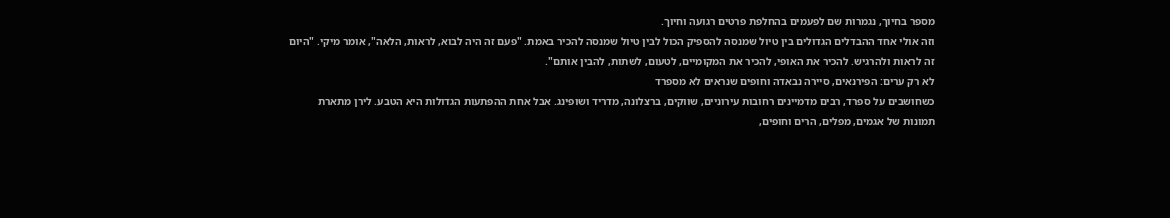מספר בחיוך, נגמרות שם לפעמים בהחלפת פרטים רגועה וחיוך.
וזה אולי אחד ההבדלים הגדולים בין טיול שמנסה להספיק הכול לבין טיול שמנסה להכיר באמת. "פעם זה היה לבוא, לראות, הלאה", אומר מיקי. "היום זה לראות ולהרגיש. להכיר את האופי, להכיר את המקומיים, לטעום, לשתות, להבין אותם".
לא רק ערים: הפירנאים, סיירה נבאדה וחופים שנראים לא מספרד
כשחושבים על ספרד, רבים מדמיינים רחובות עירוניים, שווקים, ברצלונה, מדריד ושופינג. אבל אחת ההפתעות הגדולות היא הטבע. לירן מתארת תמונות של אגמים, מפלים, הרים וחופים,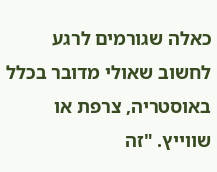כאלה שגורמים לרגע לחשוב שאולי מדובר בכלל באוסטריה, צרפת או שווייץ. "זה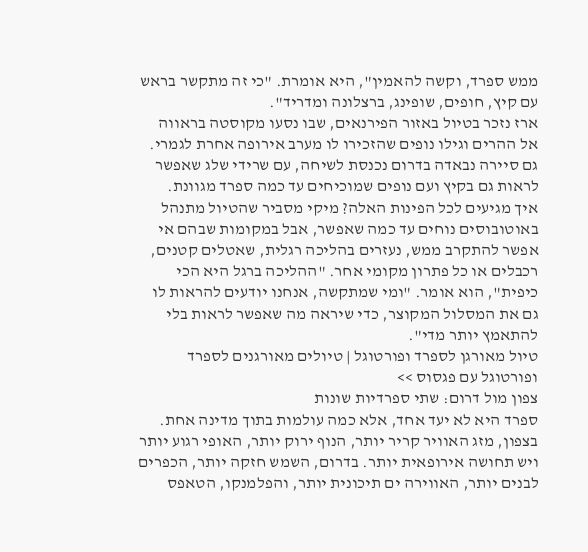ממש ספרד, וקשה להאמין", היא אומרת. "כי זה מתקשר בראש עם קיץ, חופים, שופינג, ברצלונה ומדריד".
ארז נזכר בטיול באזור הפירנאים, שבו נסעו מקוסטה בראווה אל ההרים וגילו נופים שהזכירו לו מערב אירופה אחרת לגמרי. גם סיירה נבאדה בדרום נכנסת לשיחה, עם שרידי שלג שאפשר לראות גם בקיץ ועם נופים שמוכיחים עד כמה ספרד מגוונת.
איך מגיעים לכל הפינות האלה? מיקי מסביר שהטיול מתנהל באוטובוסים נוחים עד כמה שאפשר, אבל במקומות שבהם אי אפשר להתקרב ממש, נעזרים בהליכה רגלית, שאטלים קטנים, רכבלים או כל פתרון מקומי אחר. "ההליכה ברגל היא הכי כיפית", הוא אומר. "ומי שמתקשה, אנחנו יודעים להראות לו גם את המסלול המקוצר, כדי שיראה מה שאפשר לראות בלי להתאמץ יותר מדי".
טיול מאורגן לספרד ופורטוגל | טיולים מאורגנים לספרד ופורטוגל עם פגסוס >>
צפון מול דרום: שתי ספרדיות שונות
ספרד היא לא יעד אחד, אלא כמה עולמות בתוך מדינה אחת. בצפון, מזג האוויר קריר יותר, הנוף ירוק יותר, האופי רגוע יותר ויש תחושה אירופאית יותר. בדרום, השמש חזקה יותר, הכפרים לבנים יותר, האווירה ים תיכונית יותר, והפלמנקו, הטאפס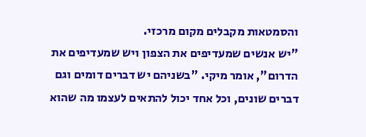והסמטאות מקבלים מקום מרכזי.
"יש אנשים שמעדיפים את הצפון ויש שמעדיפים את הדרום", אומר מיקי. "בשניהם יש דברים דומים וגם דברים שונים, וכל אחד יכול להתאים לעצמו מה שהוא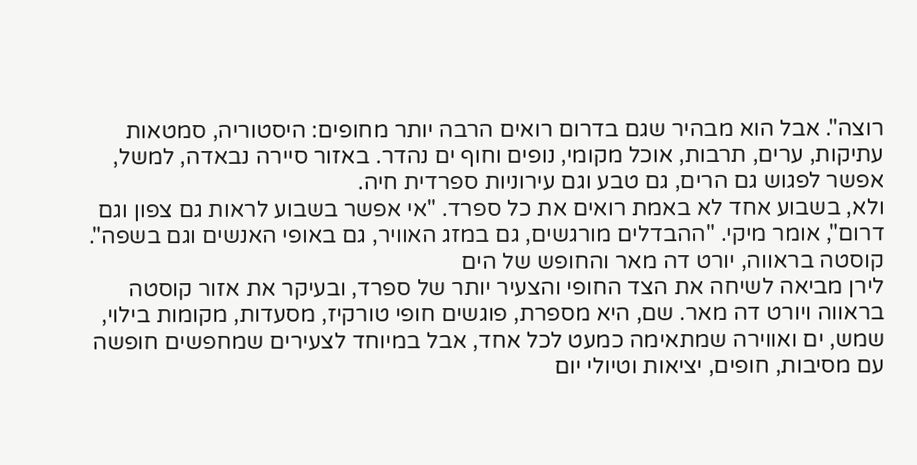רוצה". אבל הוא מבהיר שגם בדרום רואים הרבה יותר מחופים: היסטוריה, סמטאות עתיקות, ערים, תרבות, אוכל מקומי, נופים וחוף ים נהדר. באזור סיירה נבאדה, למשל, אפשר לפגוש גם הרים, גם טבע וגם עירוניות ספרדית חיה.
ולא, בשבוע אחד לא באמת רואים את כל ספרד. "אי אפשר בשבוע לראות גם צפון וגם דרום", אומר מיקי. "ההבדלים מורגשים, גם במזג האוויר, גם באופי האנשים וגם בשפה".
קוסטה בראווה, יורט דה מאר והחופש של הים
לירן מביאה לשיחה את הצד החופי והצעיר יותר של ספרד, ובעיקר את אזור קוסטה בראווה ויורט דה מאר. שם, היא מספרת, פוגשים חופי טורקיז, מסעדות, מקומות בילוי, שמש, ים ואווירה שמתאימה כמעט לכל אחד, אבל במיוחד לצעירים שמחפשים חופשה עם מסיבות, חופים, יציאות וטיולי יום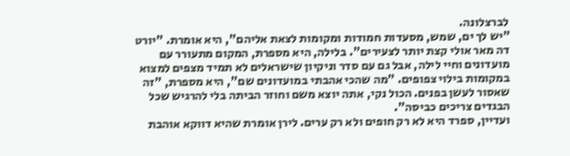לברצלונה.
"יש לך ים, שמש, מסעדות חמודות ומקומות לצאת אליהם", היא אומרת. "יורט דה מאר אולי קצת יותר לצעירים". בלילה, היא מספרת, המקום מתעורר עם מועדונים וחיי לילה, אבל גם עם סדר וניקיון שישראלים לא תמיד מצפים למצוא במקומות בילוי צפופים. "מה שהכי אהבתי במועדונים שם", היא מספרת, "זה שאסור לעשן בפנים. הכול נקי, אתה יוצא משם וחוזר הביתה בלי להרגיש שכל הבגדים צריכים כביסה".
ועדיין, ספרד היא לא רק חופים ולא רק ערים. לירן אומרת שהיא דווקא אוהבת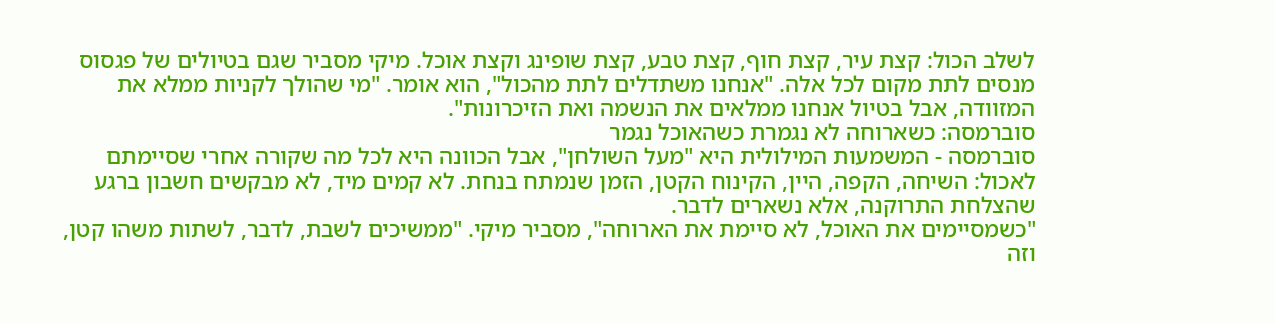לשלב הכול: קצת עיר, קצת חוף, קצת טבע, קצת שופינג וקצת אוכל. מיקי מסביר שגם בטיולים של פגסוס מנסים לתת מקום לכל אלה. "אנחנו משתדלים לתת מהכול", הוא אומר. "מי שהולך לקניות ממלא את המזוודה, אבל בטיול אנחנו ממלאים את הנשמה ואת הזיכרונות".
סוברמסה: כשארוחה לא נגמרת כשהאוכל נגמר
סוברמסה - המשמעות המילולית היא "מעל השולחן", אבל הכוונה היא לכל מה שקורה אחרי שסיימתם לאכול: השיחה, הקפה, היין, הקינוח הקטן, הזמן שנמתח בנחת. לא קמים מיד, לא מבקשים חשבון ברגע שהצלחת התרוקנה, אלא נשארים לדבר.
"כשמסיימים את האוכל, לא סיימת את הארוחה", מסביר מיקי. "ממשיכים לשבת, לדבר, לשתות משהו קטן, וזה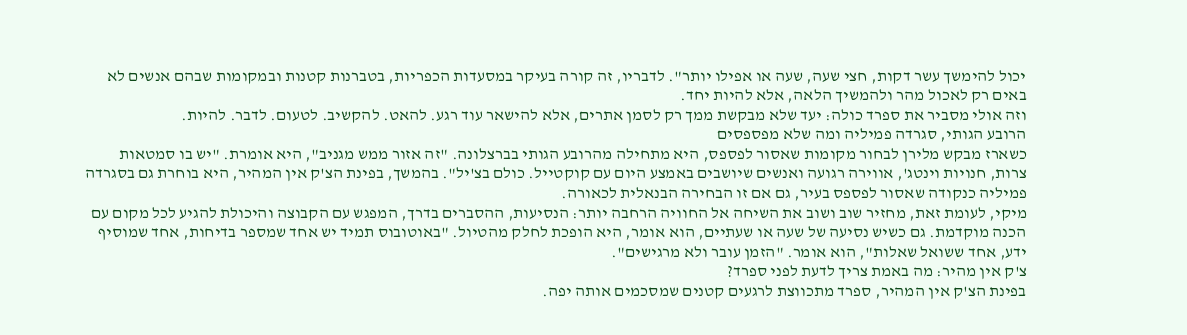יכול להימשך עשר דקות, חצי שעה, שעה או אפילו יותר". לדבריו, זה קורה בעיקר במסעדות הכפריות, בטברנות קטנות ובמקומות שבהם אנשים לא באים רק לאכול מהר ולהמשיך הלאה, אלא להיות יחד.
וזה אולי מסביר את ספרד כולה: יעד שלא מבקשת ממך רק לסמן אתרים, אלא להישאר עוד רגע. להאט. להקשיב. לטעום. לדבר. להיות.
הרובע הגותי, סגרדה פמיליה ומה שלא מפספסים
כשארז מבקש מלירן לבחור מקומות שאסור לפספס, היא מתחילה מהרובע הגותי בברצלונה. "זה אזור ממש מגניב", היא אומרת. "יש בו סמטאות צרות, חנויות וינטג', אווירה רגועה ואנשים שיושבים באמצע היום עם קוקטייל. כולם בצ'יל". בהמשך, בפינת הצ'ק אין המהיר, היא בוחרת גם בסגרדה פמיליה כנקודה שאסור לפספס בעיר, גם אם זו הבחירה הבנאלית לכאורה.
מיקי, לעומת זאת, מחזיר שוב ושוב את השיחה אל החוויה הרחבה יותר: הנסיעות, ההסברים בדרך, המפגש עם הקבוצה והיכולת להגיע לכל מקום עם הכנה מוקדמת. גם כשיש נסיעה של שעה או שעתיים, הוא אומר, היא הופכת לחלק מהטיול. "באוטובוס תמיד יש אחד שמספר בדיחות, אחד שמוסיף ידע, אחד ששואל שאלות", הוא אומר. "הזמן עובר ולא מרגישים".
צ'ק אין מהיר: מה באמת צריך לדעת לפני ספרד?
בפינת הצ'ק אין המהיר, ספרד מתכווצת לרגעים קטנים שמסכמים אותה יפה.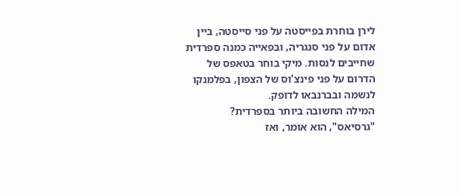לירן בוחרת בפייסטה על פני סייסטה, ביין אדום על פני סנגריה, ובפאייה כמנה ספרדית שחייבים לנסות. מיקי בוחר בטאפס של הדרום על פני פינצ'וס של הצפון, בפלמנקו לנשמה ובברנבאו לדופק.
המילה החשובה ביותר בספרדית? "גרסיאס", הוא אומר, ואז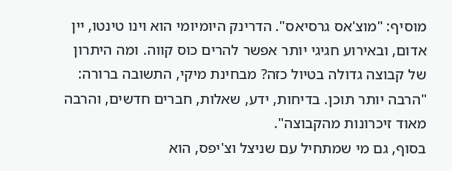מוסיף: "מוצ'אס גרסיאס". הדרינק היומיומי הוא וינו טינטו, יין אדום, ובאירוע חגיגי יותר אפשר להרים כוס קווה. ומה היתרון של קבוצה גדולה בטיול כזה? מבחינת מיקי, התשובה ברורה: "הרבה יותר תוכן. בדיחות, ידע, שאלות, חברים חדשים, והרבה מאוד זיכרונות מהקבוצה".
בסוף, גם מי שמתחיל עם שניצל וצ'יפס, הוא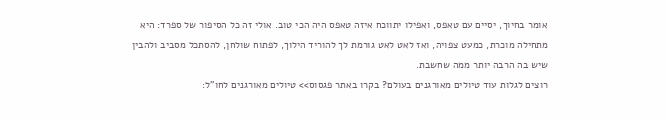אומר בחיוך, יסיים עם טאפס, ואפילו יתווכח איזה טאפס היה הכי טוב. אולי זה כל הסיפור של ספרד: היא מתחילה מוכרת, כמעט צפויה, ואז לאט לאט גורמת לך להוריד הילוך, לפתוח שולחן, להסתכל מסביב ולהבין שיש בה הרבה יותר ממה שחשבת.
רוצים לגלות עוד טיולים מאורגנים בעולם? בקרו באתר פגסוס>> טיולים מאורגנים לחו"ל: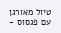טיול מאורגן עם פגסוס -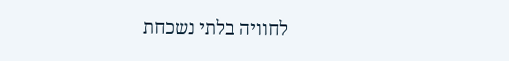לחוויה בלתי נשכחת